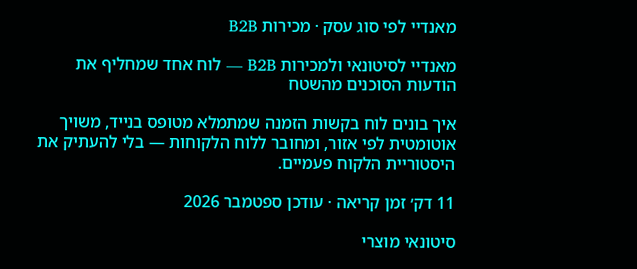מאנדיי לפי סוג עסק · מכירות B2B

מאנדיי לסיטונאי ולמכירות B2B — לוח אחד שמחליף את הודעות הסוכנים מהשטח

איך בונים לוח בקשות הזמנה שמתמלא מטופס בנייד, משויך אוטומטית לפי אזור, ומחובר ללוח הלקוחות — בלי להעתיק את היסטוריית הלקוח פעמיים.

11 דק׳ זמן קריאה · עודכן ספטמבר 2026

סיטונאי מוצרי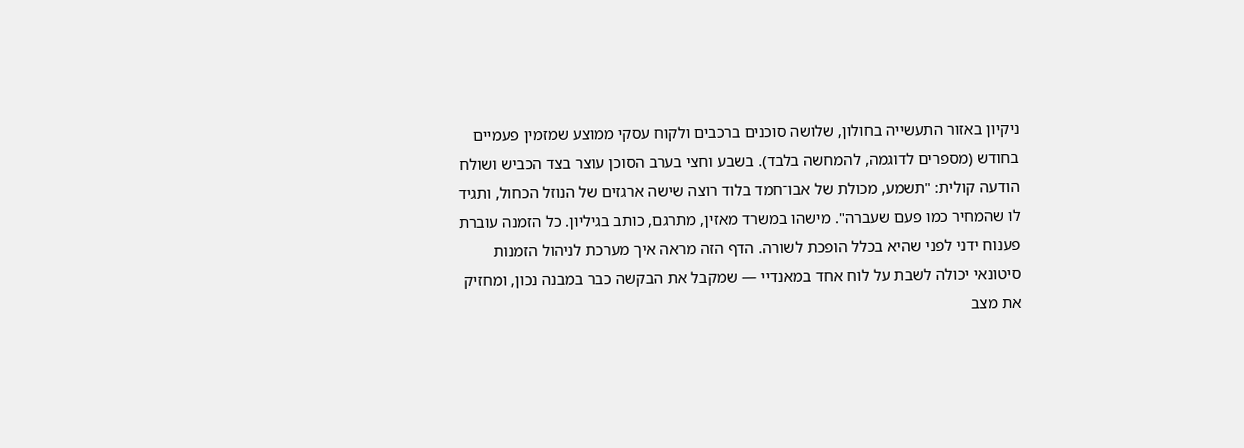ניקיון באזור התעשייה בחולון, שלושה סוכנים ברכבים ולקוח עסקי ממוצע שמזמין פעמיים בחודש (מספרים לדוגמה, להמחשה בלבד). בשבע וחצי בערב הסוכן עוצר בצד הכביש ושולח הודעה קולית: "תשמע, מכולת של אבו־חמד בלוד רוצה שישה ארגזים של הנוזל הכחול, ותגיד לו שהמחיר כמו פעם שעברה". מישהו במשרד מאזין, מתרגם, כותב בגיליון. כל הזמנה עוברת פענוח ידני לפני שהיא בכלל הופכת לשורה. הדף הזה מראה איך מערכת לניהול הזמנות סיטונאי יכולה לשבת על לוח אחד במאנדיי — שמקבל את הבקשה כבר במבנה נכון, ומחזיק את מצב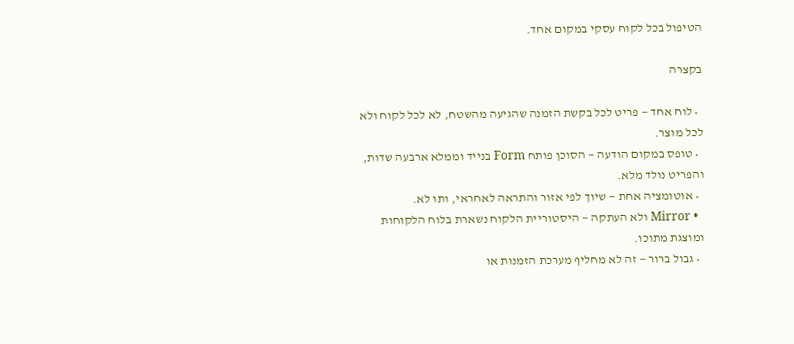הטיפול בכל לקוח עסקי במקום אחד.

בקצרה

  • לוח אחד — פריט לכל בקשת הזמנה שהגיעה מהשטח, לא לכל לקוח ולא לכל מוצר.
  • טופס במקום הודעה — הסוכן פותח Form בנייד וממלא ארבעה שדות, והפריט נולד מלא.
  • אוטומציה אחת — שיוך לפי אזור והתראה לאחראי, ותו לא.
  • Mirror ולא העתקה — היסטוריית הלקוח נשארת בלוח הלקוחות ומוצגת מתוכו.
  • גבול ברור — זה לא מחליף מערכת הזמנות או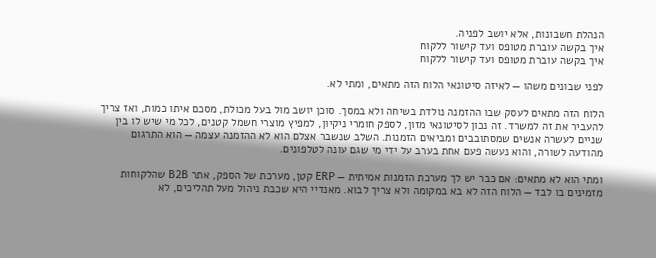הנהלת חשבונות, אלא יושב לפניה.
איך בקשה עוברת מטופס ועד קישור ללקוח
איך בקשה עוברת מטופס ועד קישור ללקוח

לפני שבונים משהו — לאיזה סיטונאי הלוח הזה מתאים, ומתי לא.

הלוח הזה מתאים לעסק שבו ההזמנה נולדת בשיחה ולא במסך. סוכן יושב מול בעל מכולת, מסכם איתו כמות, ואז צריך להעביר את זה למשרד. זה נכון לסיטונאי מזון, לספק חומרי ניקיון, למפיץ מוצרי חשמל קטנים, לכל מי שיש לו בין שניים לעשרה אנשים שמסתובבים ומביאים הזמנות. השלב שנשבר אצלם הוא לא ההזמנה עצמה — הוא התרגום מהודעה לשורה, והוא נעשה פעם אחת בערב על ידי מי שגם עונה לטלפונים.

ומתי הוא לא מתאים: אם כבר יש לך מערכת הזמנות אמיתית — ERP קטן, מערכת של הספק, אתר B2B שהלקוחות מזמינים בו לבד — הלוח הזה לא בא במקומה ולא צריך לבוא. מאנדיי היא שכבת ניהול מעל תהליכים, לא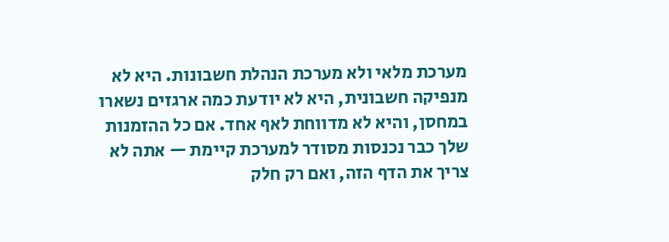מערכת מלאי ולא מערכת הנהלת חשבונות. היא לא מנפיקה חשבונית, היא לא יודעת כמה ארגזים נשארו במחסן, והיא לא מדווחת לאף אחד. אם כל ההזמנות שלך כבר נכנסות מסודר למערכת קיימת — אתה לא צריך את הדף הזה, ואם רק חלק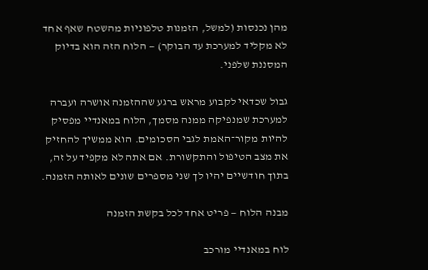מהן נכנסות (למשל, הזמנות טלפוניות מהשטח שאף אחד לא מקליד למערכת עד הבוקר) — הלוח הזה הוא בדיוק המסננת שלפני.

גבול שכדאי לקבוע מראש ברגע שההזמנה אושרה ועברה למערכת שמנפיקה ממנה מסמך, הלוח במאנדיי מפסיק להיות מקור־האמת לגבי הסכומים. הוא ממשיך להחזיק את מצב הטיפול והתקשורת. אם אתה לא מקפיד על זה, בתוך חודשיים יהיו לך שני מספרים שונים לאותה הזמנה.

מבנה הלוח — פריט אחד לכל בקשת הזמנה

לוח במאנדיי מורכב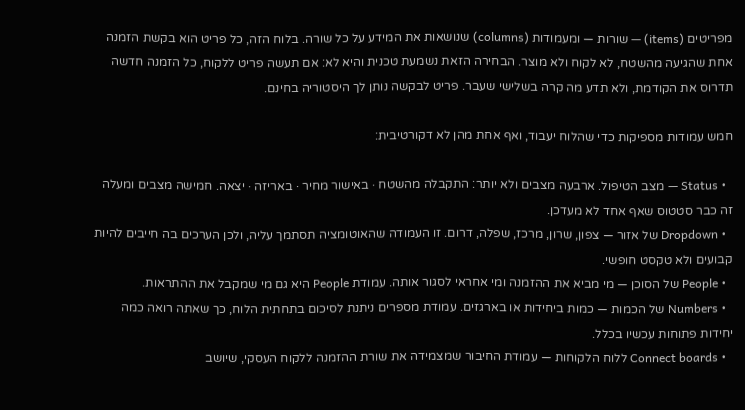מפריטים (items) — שורות — ומעמודות (columns) שנושאות את המידע על כל שורה. בלוח הזה, כל פריט הוא בקשת הזמנה אחת שהגיעה מהשטח, לא לקוח ולא מוצר. הבחירה הזאת נשמעת טכנית והיא לא: אם תעשה פריט ללקוח, כל הזמנה חדשה תדרוס את הקודמת, ולא תדע מה קרה בשלישי שעבר. פריט לבקשה נותן לך היסטוריה בחינם.

חמש עמודות מספיקות כדי שהלוח יעבוד, ואף אחת מהן לא דקורטיבית:

  • Status — מצב הטיפול. ארבעה מצבים ולא יותר: התקבלה מהשטח · באישור מחיר · באריזה · יצאה. חמישה מצבים ומעלה זה כבר סטטוס שאף אחד לא מעדכן.
  • Dropdown של אזור — צפון, שרון, מרכז, שפלה, דרום. זו העמודה שהאוטומציה תסתמך עליה, ולכן הערכים בה חייבים להיות קבועים ולא טקסט חופשי.
  • People של הסוכן — מי מביא את ההזמנה ומי אחראי לסגור אותה. עמודת People היא גם מי שמקבל את ההתראות.
  • Numbers של הכמות — כמות ביחידות או בארגזים. עמודת מספרים ניתנת לסיכום בתחתית הלוח, כך שאתה רואה כמה יחידות פתוחות עכשיו בכלל.
  • Connect boards ללוח הלקוחות — עמודת החיבור שמצמידה את שורת ההזמנה ללקוח העסקי, שיושב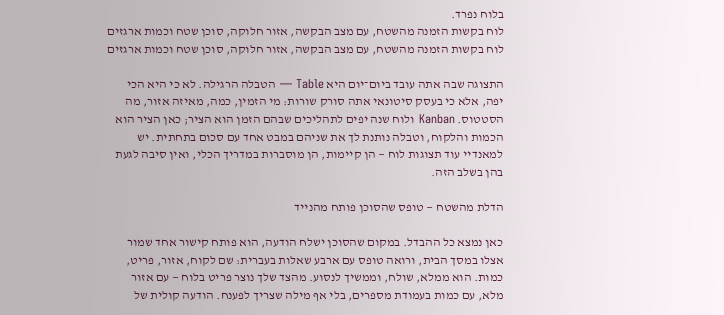בלוח נפרד.
לוח בקשות הזמנה מהשטח, עם מצב הבקשה, אזור חלוקה, סוכן שטח וכמות ארגזים
לוח בקשות הזמנה מהשטח, עם מצב הבקשה, אזור חלוקה, סוכן שטח וכמות ארגזים

התצוגה שבה אתה עובד ביום־יום היא Table — הטבלה הרגילה. לא כי היא הכי יפה, אלא כי בעסק סיטונאי אתה סורק שורות: מי הזמין, כמה, מאיזה אזור, מה הסטטוס. Kanban ולוח שנה יפים לתהליכים שבהם הזמן הוא הציר; כאן הציר הוא הכמות והלקוח, וטבלה נותנת לך את שניהם במבט אחד עם סכום בתחתית. יש למאנדיי עוד תצוגות לוח — הן קיימות, הן מוסברות במדריך הכלי, ואין סיבה לגעת בהן בשלב הזה.

הדלת מהשטח — טופס שהסוכן פותח מהנייד

כאן נמצא כל ההבדל. במקום שהסוכן ישלח הודעה, הוא פותח קישור אחד שמור אצלו במסך הבית, ורואה טופס עם ארבע שאלות בעברית: שם לקוח, אזור, פריט, כמות. הוא ממלא, שולח, וממשיך לנסוע. מהצד שלך נוצר פריט בלוח — עם אזור מלא, עם כמות בעמודת מספרים, בלי אף מילה שצריך לפענח. הודעה קולית של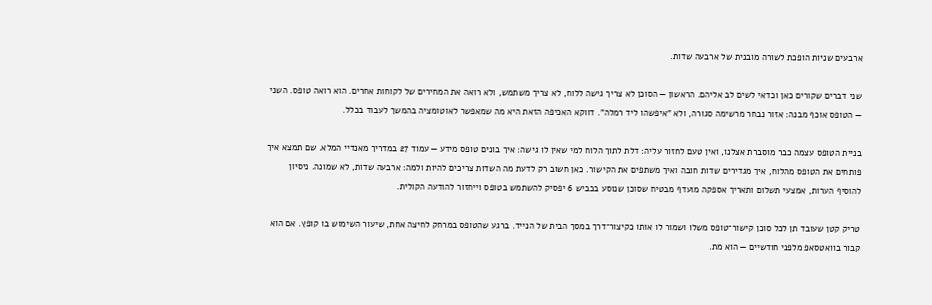ארבעים שניות הופכת לשורה מובנית של ארבעה שדות.

שני דברים שקורים כאן וכדאי לשים לב אליהם. הראשון — הסוכן לא צריך גישה ללוח, לא צריך משתמש, ולא רואה את המחירים של לקוחות אחרים. הוא רואה טופס. השני — הטופס אוכף מבנה: אזור נבחר מרשימה סגורה, ולא "איפשהו ליד רמלה". דווקא האכיפה הזאת היא מה שמאפשר לאוטומציה בהמשך לעבוד בכלל.

בניית הטופס עצמה כבר מוסברת אצלנו, ואין טעם לחזור עליה: דלת לתוך הלוח למי שאין לו גישה: איך בונים טופס מידע — עמוד 27 במדריך מאנדיי המלא. שם תמצא איך פותחים את הטופס מהלוח, איך מגדירים שדות חובה ואיך משתפים את הקישור. כאן חשוב רק לדעת מה השדות צריכים להיות ולמה: ארבעה שדות, לא שמונה. ניסיון להוסיף הערות, אמצעי תשלום ותאריך אספקה מועדף מבטיח שסוכן שנוסע בכביש 6 יפסיק להשתמש בטופס וייחזור להודעה הקולית.

טריק קטן שעובד תן לכל סוכן קישור־טופס משלו ושמור לו אותו כקיצור־דרך במסך הבית של הנייד. ברגע שהטופס במרחק לחיצה אחת, שיעור השימוש בו קופץ. אם הוא קבור בוואטסאפ מלפני חודשיים — הוא מת.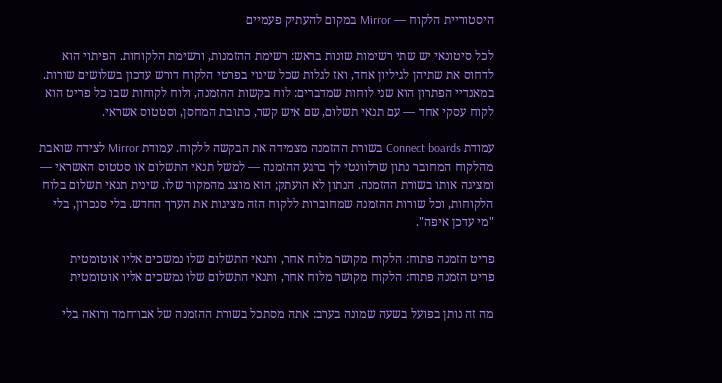היסטוריית הלקוח — Mirror במקום להעתיק פעמיים

לכל סיטונאי יש שתי רשימות שונות בראש: רשימת ההזמנות, ורשימת הלקוחות. הפיתוי הוא לדחוס את שתיהן לגיליון אחד, ואז לגלות שכל שינוי בפרטי הלקוח דורש עדכון בשלושים שורות. במאנדיי הפתרון הוא שני לוחות שמדברים: לוח בקשות ההזמנה, ולוח לקוחות שבו כל פריט הוא לקוח עסקי אחד — עם תנאי תשלום, שם איש קשר, כתובת המחסן, וסטטוס אשראי.

עמודת Connect boards בשורת ההזמנה מצמידה את הבקשה ללקוח. עמודת Mirror לצידה שואבת מהלקוח המחובר נתון שרלוונטי לך ברגע ההזמנה — למשל תנאי התשלום או סטטוס האשראי — ומציגה אותו בשורת ההזמנה. הנתון לא הועתק; הוא מוצג מהמקור שלו. שינית תנאי תשלום בלוח הלקוחות, וכל שורות ההזמנה שמחוברות ללקוח הזה מציגות את הערך החדש. בלי סנכרון, בלי "מי עדכן איפה".

פריט הזמנה פתוח: הלקוח מקושר מלוח אחר, ותנאי התשלום שלו נמשכים אליו אוטומטית
פריט הזמנה פתוח: הלקוח מקושר מלוח אחר, ותנאי התשלום שלו נמשכים אליו אוטומטית

מה זה נותן בפועל בשעה שמונה בערב: אתה מסתכל בשורת ההזמנה של אבו־חמד ורואה בלי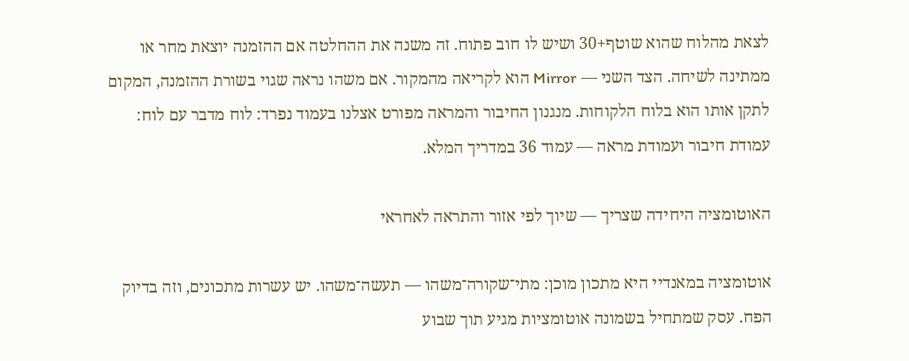לצאת מהלוח שהוא שוטף+30 ושיש לו חוב פתוח. זה משנה את ההחלטה אם ההזמנה יוצאת מחר או ממתינה לשיחה. הצד השני — Mirror הוא לקריאה מהמקור. אם משהו נראה שגוי בשורת ההזמנה, המקום לתקן אותו הוא בלוח הלקוחות. מנגנון החיבור והמראה מפורט אצלנו בעמוד נפרד: לוח מדבר עם לוח: עמודת חיבור ועמודת מראה — עמוד 36 במדריך המלא.

האוטומציה היחידה שצריך — שיוך לפי אזור והתראה לאחראי

אוטומציה במאנדיי היא מתכון מוכן: מתי־שקורה־משהו — תעשה־משהו. יש עשרות מתכונים, וזה בדיוק הפח. עסק שמתחיל בשמונה אוטומציות מגיע תוך שבוע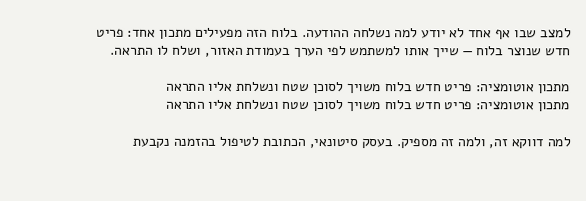למצב שבו אף אחד לא יודע למה נשלחה ההודעה. בלוח הזה מפעילים מתכון אחד: פריט חדש שנוצר בלוח — שייך אותו למשתמש לפי הערך בעמודת האזור, ושלח לו התראה.

מתכון אוטומציה: פריט חדש בלוח משויך לסוכן שטח ונשלחת אליו התראה
מתכון אוטומציה: פריט חדש בלוח משויך לסוכן שטח ונשלחת אליו התראה

למה דווקא זה, ולמה זה מספיק. בעסק סיטונאי, הכתובת לטיפול בהזמנה נקבעת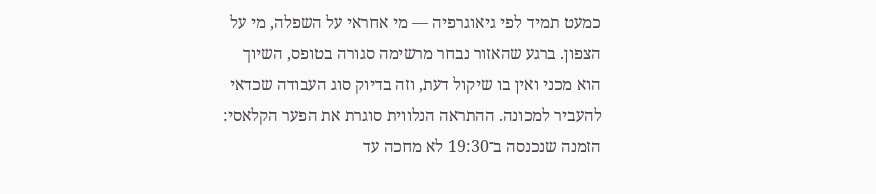כמעט תמיד לפי גיאוגרפיה — מי אחראי על השפלה, מי על הצפון. ברגע שהאזור נבחר מרשימה סגורה בטופס, השיוך הוא מכני ואין בו שיקול דעת, וזה בדיוק סוג העבודה שכדאי להעביר למכונה. ההתראה הנלווית סוגרת את הפער הקלאסי: הזמנה שנכנסה ב־19:30 לא מחכה עד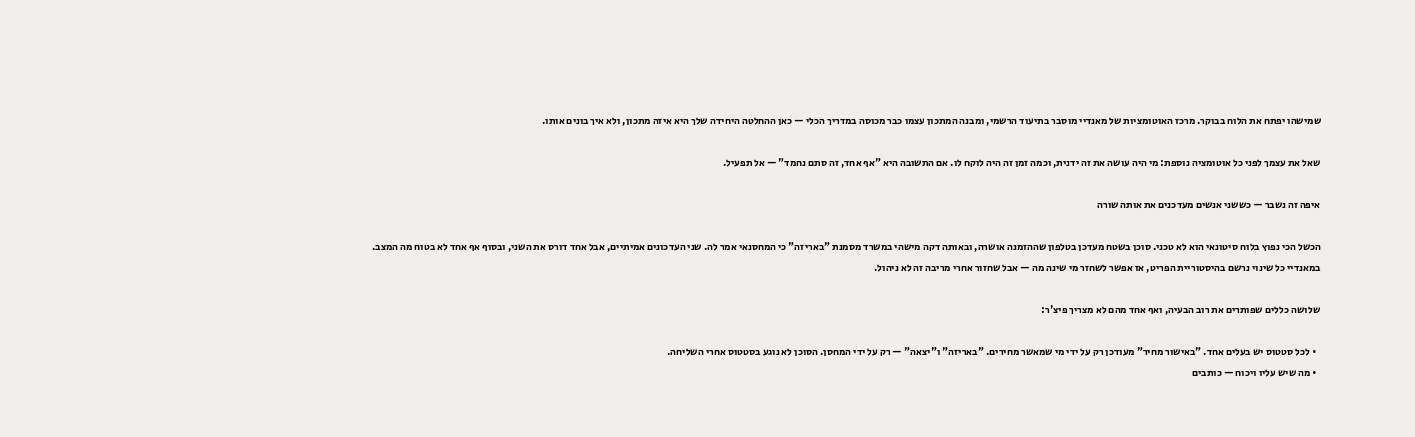שמישהו יפתח את הלוח בבוקר. מרכז האוטומציות של מאנדיי מוסבר בתיעוד הרשמי, ומבנה המתכון עצמו כבר מכוסה במדריך הכלי — כאן ההחלטה היחידה שלך היא איזה מתכון, ולא איך בונים אותו.

שאל את עצמך לפני כל אוטומציה נוספת: מי היה עושה את זה ידנית, וכמה זמן זה היה לוקח לו. אם התשובה היא "אף אחד, זה סתם נחמד" — אל תפעיל.

איפה זה נשבר — כששני אנשים מעדכנים את אותה שורה

הכשל הכי נפוץ בלוח סיטונאי הוא לא טכני. סוכן בשטח מעדכן בטלפון שההזמנה אושרה, ובאותה דקה מישהי במשרד מסמנת "באריזה" כי המחסנאי אמר לה. שני העדכונים אמיתיים, אבל אחד דורס את השני, ובסוף אף אחד לא בטוח מה המצב. במאנדיי כל שינוי נרשם בהיסטוריית הפריט, אז אפשר לשחזר מי שינה מה — אבל שחזור אחרי מריבה זה לא ניהול.

שלושה כללים שפותרים את רוב הבעיה, ואף אחד מהם לא מצריך פיצ'ר:

  • לכל סטטוס יש בעלים אחד. "באישור מחיר" מעודכן רק על ידי מי שמאשר מחירים. "באריזה" ו"יצאה" — רק על ידי המחסן. הסוכן לא נוגע בסטטוס אחרי השליחה.
  • מה שיש עליו ויכוח — כותבים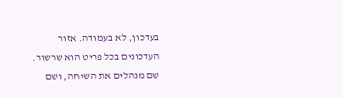בעדכון, לא בעמודה. אזור העדכונים בכל פריט הוא שרשור. שם מנהלים את השיחה, ושם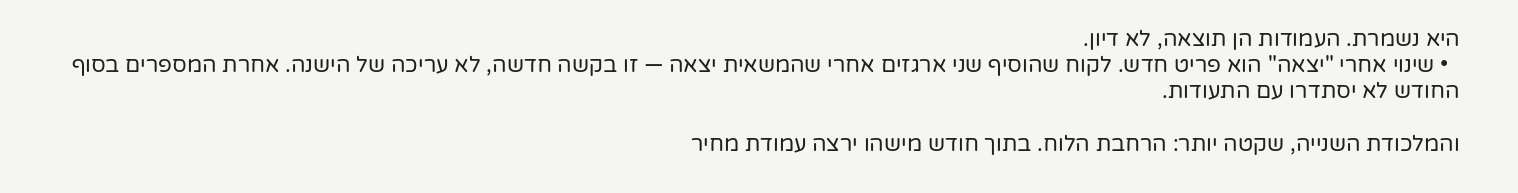היא נשמרת. העמודות הן תוצאה, לא דיון.
  • שינוי אחרי "יצאה" הוא פריט חדש. לקוח שהוסיף שני ארגזים אחרי שהמשאית יצאה — זו בקשה חדשה, לא עריכה של הישנה. אחרת המספרים בסוף החודש לא יסתדרו עם התעודות.

והמלכודת השנייה, שקטה יותר: הרחבת הלוח. בתוך חודש מישהו ירצה עמודת מחיר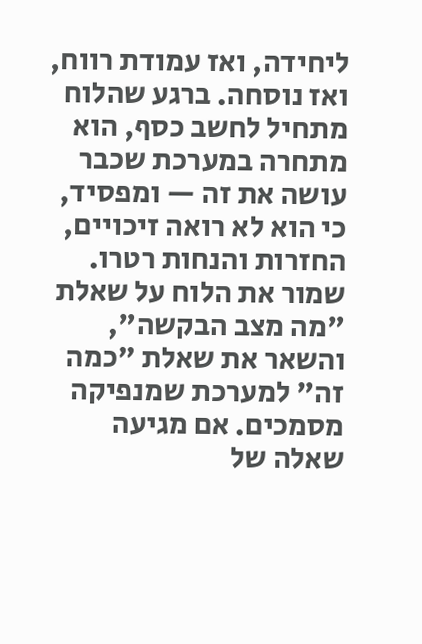ליחידה, ואז עמודת רווח, ואז נוסחה. ברגע שהלוח מתחיל לחשב כסף, הוא מתחרה במערכת שכבר עושה את זה — ומפסיד, כי הוא לא רואה זיכויים, החזרות והנחות רטרו. שמור את הלוח על שאלת "מה מצב הבקשה", והשאר את שאלת "כמה זה" למערכת שמנפיקה מסמכים. אם מגיעה שאלה של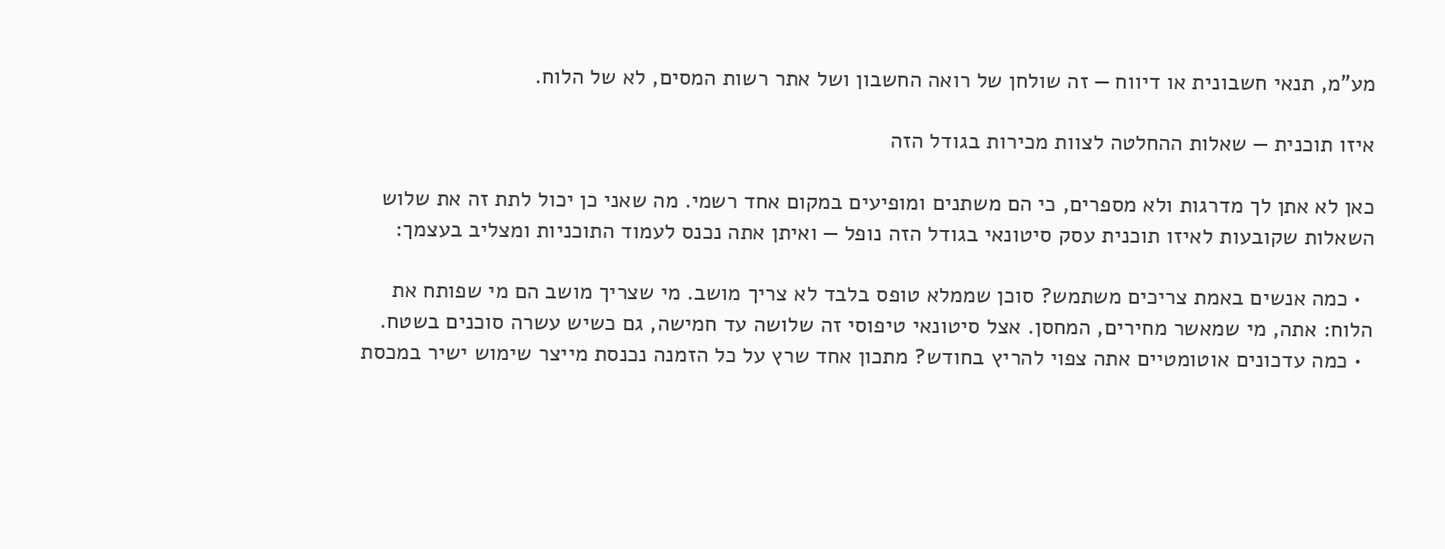מע"מ, תנאי חשבונית או דיווח — זה שולחן של רואה החשבון ושל אתר רשות המסים, לא של הלוח.

איזו תוכנית — שאלות ההחלטה לצוות מכירות בגודל הזה

כאן לא אתן לך מדרגות ולא מספרים, כי הם משתנים ומופיעים במקום אחד רשמי. מה שאני כן יכול לתת זה את שלוש השאלות שקובעות לאיזו תוכנית עסק סיטונאי בגודל הזה נופל — ואיתן אתה נכנס לעמוד התוכניות ומצליב בעצמך:

  • כמה אנשים באמת צריכים משתמש? סוכן שממלא טופס בלבד לא צריך מושב. מי שצריך מושב הם מי שפותח את הלוח: אתה, מי שמאשר מחירים, המחסן. אצל סיטונאי טיפוסי זה שלושה עד חמישה, גם כשיש עשרה סוכנים בשטח.
  • כמה עדכונים אוטומטיים אתה צפוי להריץ בחודש? מתכון אחד שרץ על כל הזמנה נכנסת מייצר שימוש ישיר במכסת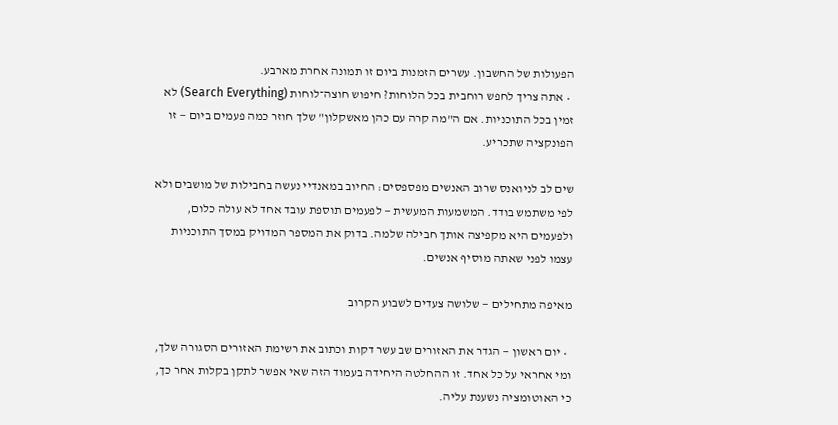הפעולות של החשבון. עשרים הזמנות ביום זו תמונה אחרת מארבע.
  • אתה צריך לחפש רוחבית בכל הלוחות? חיפוש חוצה־לוחות (Search Everything) לא זמין בכל התוכניות. אם ה"מה קרה עם כהן מאשקלון" שלך חוזר כמה פעמים ביום — זו הפונקציה שתכריע.

שים לב לניואנס שרוב האנשים מפספסים: החיוב במאנדיי נעשה בחבילות של מושבים ולא לפי משתמש בודד. המשמעות המעשית — לפעמים תוספת עובד אחד לא עולה כלום, ולפעמים היא מקפיצה אותך חבילה שלמה. בדוק את המספר המדויק במסך התוכניות עצמו לפני שאתה מוסיף אנשים.

מאיפה מתחילים — שלושה צעדים לשבוע הקרוב

  • יום ראשון — הגדר את האזורים שב עשר דקות וכתוב את רשימת האזורים הסגורה שלך, ומי אחראי על כל אחד. זו ההחלטה היחידה בעמוד הזה שאי אפשר לתקן בקלות אחר כך, כי האוטומציה נשענת עליה.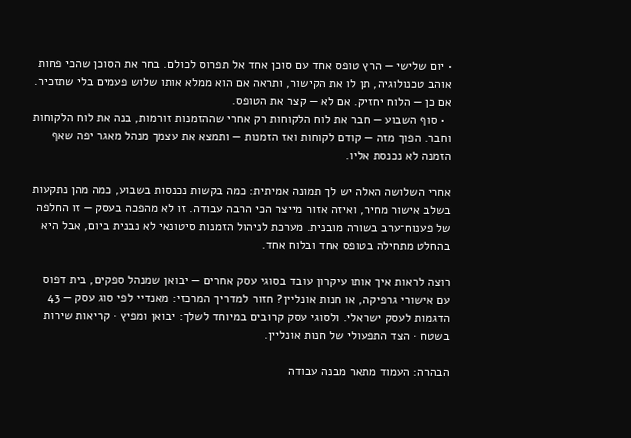• יום שלישי — הרץ טופס אחד עם סוכן אחד אל תפרוס לכולם. בחר את הסוכן שהכי פחות אוהב טכנולוגיה, תן לו את הקישור, ותראה אם הוא ממלא אותו שלוש פעמים בלי שתזכיר. אם כן — הלוח יחזיק. אם לא — קצר את הטופס.
  • סוף השבוע — חבר את לוח הלקוחות רק אחרי שההזמנות זורמות, בנה את לוח הלקוחות וחבר. הפוך מזה — קודם לקוחות ואז הזמנות — ותמצא את עצמך מנהל מאגר יפה שאף הזמנה לא נכנסת אליו.

אחרי השלושה האלה יש לך תמונה אמיתית: כמה בקשות נכנסות בשבוע, כמה מהן נתקעות בשלב אישור מחיר, ואיזה אזור מייצר הכי הרבה עבודה. זו לא מהפכה בעסק — זו החלפה של פענוח־ערב בשורה מובנית. מערכת לניהול הזמנות סיטונאי לא נבנית ביום, אבל היא בהחלט מתחילה בטופס אחד ובלוח אחד.

רוצה לראות איך אותו עיקרון עובד בסוגי עסק אחרים — יבואן שמנהל ספקים, בית דפוס עם אישורי גרפיקה, או חנות אונליין? חזור למדריך המרכזי: מאנדיי לפי סוג עסק — 43 הדגמות לעסק ישראלי. ולסוגי עסק קרובים במיוחד לשלך: יבואן ומפיץ · קריאות שירות בשטח · הצד התפעולי של חנות אונליין.

הבהרה: העמוד מתאר מבנה עבודה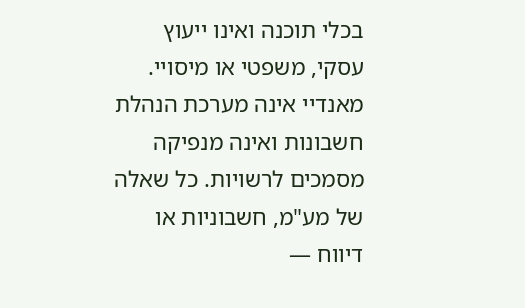בכלי תוכנה ואינו ייעוץ עסקי, משפטי או מיסויי. מאנדיי אינה מערכת הנהלת חשבונות ואינה מנפיקה מסמכים לרשויות. כל שאלה של מע"מ, חשבוניות או דיווח —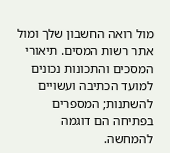מול רואה החשבון שלך ומול אתר רשות המסים. תיאורי המסכים והתכונות נכונים למועד הכתיבה ועשויים להשתנות; המספרים בפתיחה הם דוגמה להמחשה.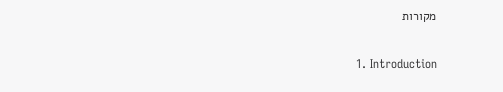מקורות

  1. Introduction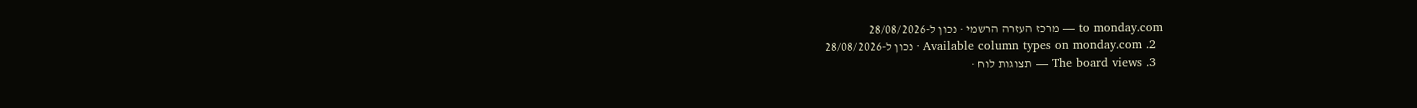to monday.com — מרכז העזרה הרשמי · נכון ל-28/08/2026
  2. Available column types on monday.com · נכון ל-28/08/2026
  3. The board views — תצוגות לוח ·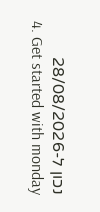נכון ל-28/08/2026
  4. Get started with monday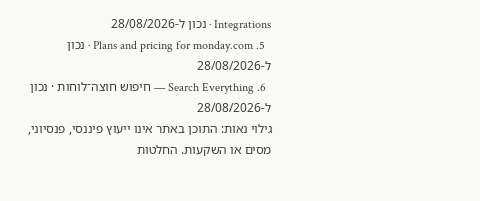Integrations · נכון ל-28/08/2026
  5. Plans and pricing for monday.com · נכון ל-28/08/2026
  6. Search Everything — חיפוש חוצה־לוחות · נכון ל-28/08/2026
גילוי נאות: התוכן באתר אינו ייעוץ פיננסי, פנסיוני, מסים או השקעות. החלטות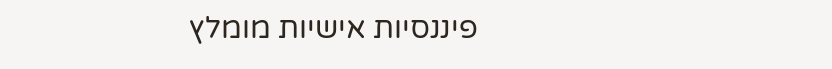פיננסיות אישיות מומלץ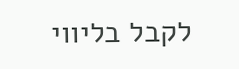לקבל בליווי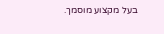בעל מקצוע מוסמך.